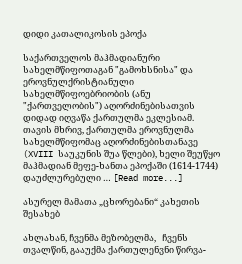დიდი კათალიკოსის ეპოქა

საქართველოს მაჰმადიანური სახელმწიფოთაგან "გამოხსნისა" და ეროვნულქრისტიანული სახელმწიფოებრიობის (ანუ "ქართველობის") აღორძინებისათვის დიდად იღვაწა ქართულმა ეკლესიამ. თავის მხრივ, ქართულმა ეროვნულმა სახელმწიფომაც აღორძინებისთანავე (XVIII საუკუნის შუა წლები), ხელი შეუწყო მაჰმადიან მეფე-ხანთა ეპოქაში (1614-1744) დაუძლურებული … [Read more...]

ასურელ მამათა „ცხორებანი“ კახეთის შესახებ

ახლახან, ჩვენმა მეზობელმა,   ჩვენს თვალწინ, გააუქმა ქართულენვნი წირვა-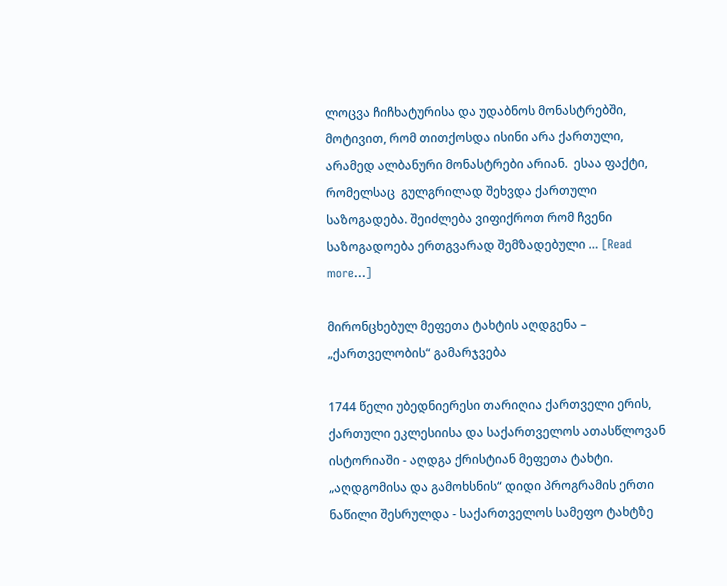ლოცვა ჩიჩხატურისა და უდაბნოს მონასტრებში, მოტივით, რომ თითქოსდა ისინი არა ქართული, არამედ ალბანური მონასტრები არიან.  ესაა ფაქტი, რომელსაც  გულგრილად შეხვდა ქართული საზოგადება. შეიძლება ვიფიქროთ რომ ჩვენი საზოგადოება ერთგვარად შემზადებული … [Read more...]

მირონცხებულ მეფეთა ტახტის აღდგენა – „ქართველობის“ გამარჯვება

1744 წელი უბედნიერესი თარიღია ქართველი ერის, ქართული ეკლესიისა და საქართველოს ათასწლოვან ისტორიაში - აღდგა ქრისტიან მეფეთა ტახტი. „აღდგომისა და გამოხსნის“ დიდი პროგრამის ერთი ნაწილი შესრულდა - საქართველოს სამეფო ტახტზე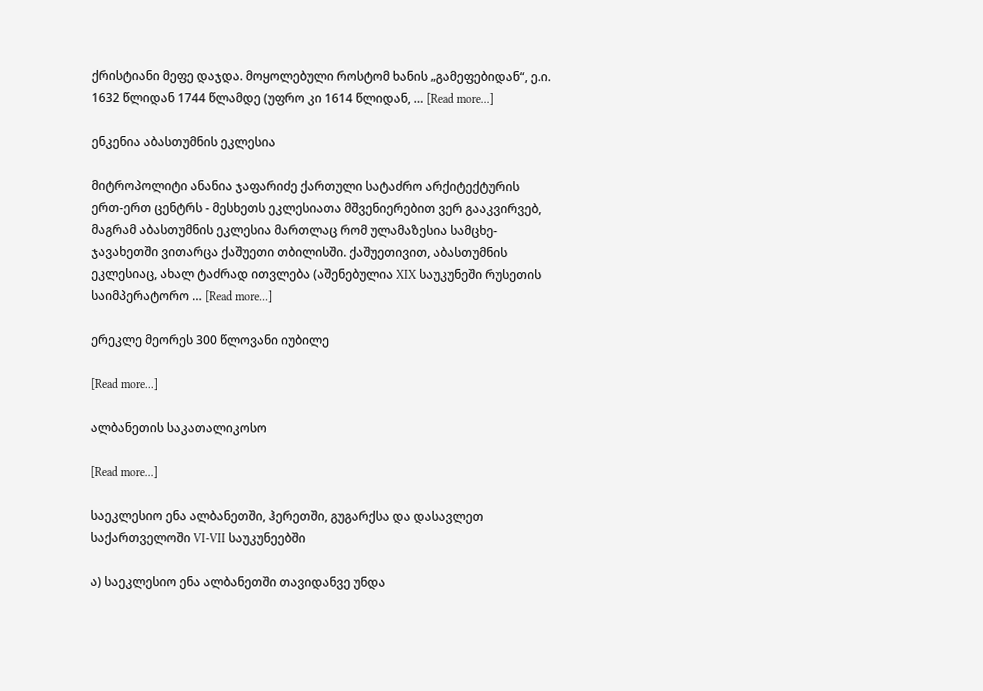ქრისტიანი მეფე დაჯდა. მოყოლებული როსტომ ხანის „გამეფებიდან“, ე.ი. 1632 წლიდან 1744 წლამდე (უფრო კი 1614 წლიდან, … [Read more...]

ენკენია აბასთუმნის ეკლესია

მიტროპოლიტი ანანია ჯაფარიძე ქართული სატაძრო არქიტექტურის ერთ-ერთ ცენტრს - მესხეთს ეკლესიათა მშვენიერებით ვერ გააკვირვებ, მაგრამ აბასთუმნის ეკლესია მართლაც რომ ულამაზესია სამცხე-ჯავახეთში ვითარცა ქაშუეთი თბილისში. ქაშუეთივით, აბასთუმნის ეკლესიაც, ახალ ტაძრად ითვლება (აშენებულია XIX საუკუნეში რუსეთის საიმპერატორო … [Read more...]

ერეკლე მეორეს 300 წლოვანი იუბილე

[Read more...]

ალბანეთის საკათალიკოსო

[Read more...]

საეკლესიო ენა ალბანეთში, ჰერეთში, გუგარქსა და დასავლეთ საქართველოში VI-VII საუკუნეებში

ა) საეკლესიო ენა ალბანეთში თავიდანვე უნდა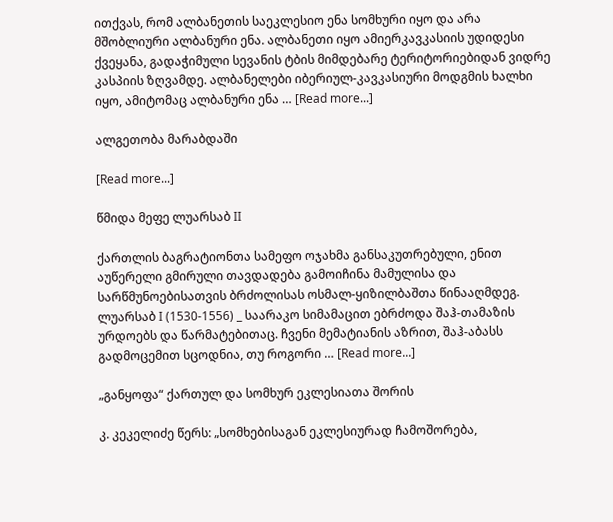ითქვას, რომ ალბანეთის საეკლესიო ენა სომხური იყო და არა მშობლიური ალბანური ენა. ალბანეთი იყო ამიერკავკასიის უდიდესი ქვეყანა, გადაჭიმული სევანის ტბის მიმდებარე ტერიტორიებიდან ვიდრე კასპიის ზღვამდე. ალბანელები იბერიულ-კავკასიური მოდგმის ხალხი იყო, ამიტომაც ალბანური ენა … [Read more...]

ალგეთობა მარაბდაში

[Read more...]

წმიდა მეფე ლუარსაბ II

ქართლის ბაგრატიონთა სამეფო ოჯახმა განსაკუთრებული, ენით აუწერელი გმირული თავდადება გამოიჩინა მამულისა და სარწმუნოებისათვის ბრძოლისას ოსმალ-ყიზილბაშთა წინააღმდეგ. ლუარსაბ I (1530-1556) _ საარაკო სიმამაცით ებრძოდა შაჰ-თამაზის ურდოებს და წარმატებითაც. ჩვენი მემატიანის აზრით, შაჰ-აბასს გადმოცემით სცოდნია, თუ როგორი … [Read more...]

„განყოფა“ ქართულ და სომხურ ეკლესიათა შორის

კ. კეკელიძე წერს: „სომხებისაგან ეკლესიურად ჩამოშორება,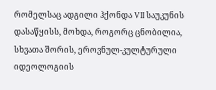რომელსაც ადგილი ჰქონდა VII საუკუნის დასაწყისს, მოხდა, როგორც ცნობილია, სხვათა შორის, ეროვნულ-კულტურული იდეოლოგიის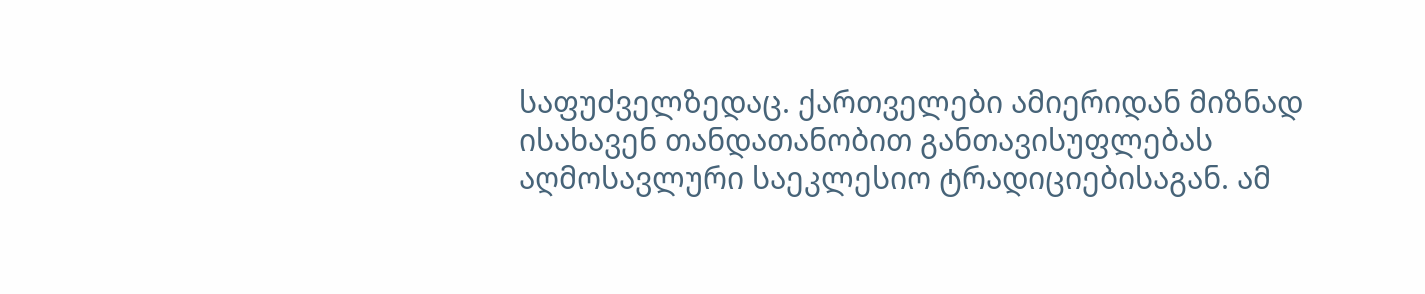საფუძველზედაც. ქართველები ამიერიდან მიზნად ისახავენ თანდათანობით განთავისუფლებას აღმოსავლური საეკლესიო ტრადიციებისაგან. ამ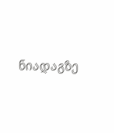ნიადაგზე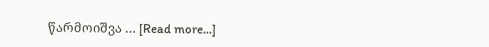წარმოიშვა … [Read more...]